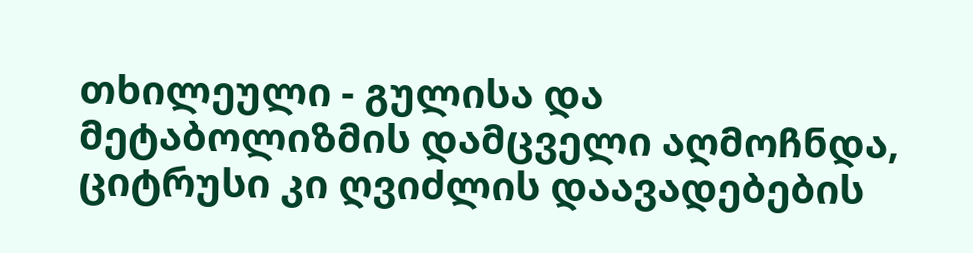თხილეული - გულისა და მეტაბოლიზმის დამცველი აღმოჩნდა, ციტრუსი კი ღვიძლის დაავადებების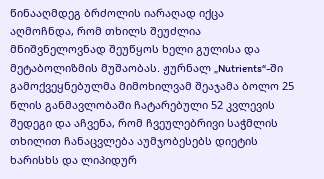წინააღმდეგ ბრძოლის იარაღად იქცა
აღმოჩნდა, რომ თხილს შეუძლია მნიშვნელოვნად შეუწყოს ხელი გულისა და მეტაბოლიზმის მუშაობას. ჟურნალ „Nutrients“-ში გამოქვეყნებულმა მიმოხილვამ შეაჯამა ბოლო 25 წლის განმავლობაში ჩატარებული 52 კვლევის შედეგი და აჩვენა, რომ ჩვეულებრივი საჭმლის თხილით ჩანაცვლება აუმჯობესებს დიეტის ხარისხს და ლიპიდურ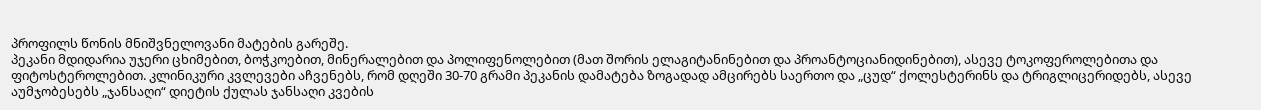პროფილს წონის მნიშვნელოვანი მატების გარეშე.
პეკანი მდიდარია უჯერი ცხიმებით, ბოჭკოებით, მინერალებით და პოლიფენოლებით (მათ შორის ელაგიტანინებით და პროანტოციანიდინებით), ასევე ტოკოფეროლებითა და ფიტოსტეროლებით. კლინიკური კვლევები აჩვენებს, რომ დღეში 30-70 გრამი პეკანის დამატება ზოგადად ამცირებს საერთო და „ცუდ“ ქოლესტერინს და ტრიგლიცერიდებს, ასევე აუმჯობესებს „ჯანსაღი“ დიეტის ქულას ჯანსაღი კვების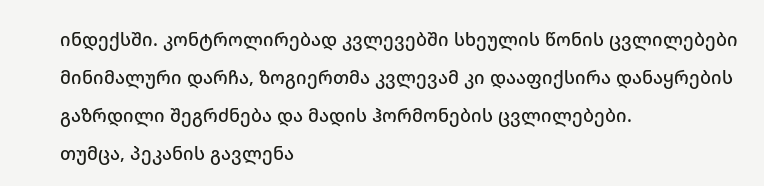ინდექსში. კონტროლირებად კვლევებში სხეულის წონის ცვლილებები მინიმალური დარჩა, ზოგიერთმა კვლევამ კი დააფიქსირა დანაყრების გაზრდილი შეგრძნება და მადის ჰორმონების ცვლილებები.
თუმცა, პეკანის გავლენა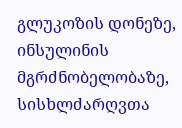გლუკოზის დონეზე, ინსულინის მგრძნობელობაზე, სისხლძარღვთა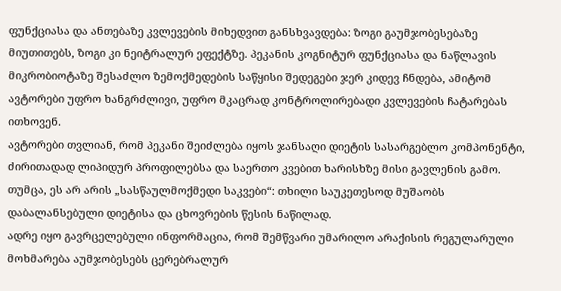ფუნქციასა და ანთებაზე კვლევების მიხედვით განსხვავდება: ზოგი გაუმჯობესებაზე მიუთითებს, ზოგი კი ნეიტრალურ ეფექტზე. პეკანის კოგნიტურ ფუნქციასა და ნაწლავის მიკრობიოტაზე შესაძლო ზემოქმედების საწყისი შედეგები ჯერ კიდევ ჩნდება, ამიტომ ავტორები უფრო ხანგრძლივი, უფრო მკაცრად კონტროლირებადი კვლევების ჩატარებას ითხოვენ.
ავტორები თვლიან, რომ პეკანი შეიძლება იყოს ჯანსაღი დიეტის სასარგებლო კომპონენტი, ძირითადად ლიპიდურ პროფილებსა და საერთო კვებით ხარისხზე მისი გავლენის გამო. თუმცა, ეს არ არის „სასწაულმოქმედი საკვები“: თხილი საუკეთესოდ მუშაობს დაბალანსებული დიეტისა და ცხოვრების წესის ნაწილად.
ადრე იყო გავრცელებული ინფორმაცია, რომ შემწვარი უმარილო არაქისის რეგულარული მოხმარება აუმჯობესებს ცერებრალურ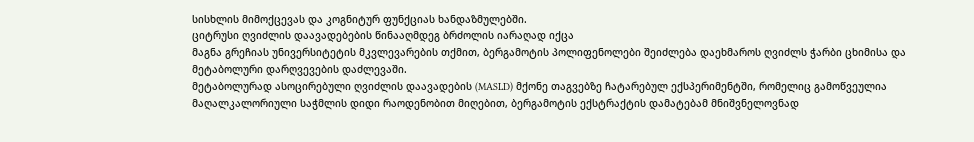სისხლის მიმოქცევას და კოგნიტურ ფუნქციას ხანდაზმულებში.
ციტრუსი ღვიძლის დაავადებების წინააღმდეგ ბრძოლის იარაღად იქცა
მაგნა გრეჩიას უნივერსიტეტის მკვლევარების თქმით, ბერგამოტის პოლიფენოლები შეიძლება დაეხმაროს ღვიძლს ჭარბი ცხიმისა და მეტაბოლური დარღვევების დაძლევაში.
მეტაბოლურად ასოცირებული ღვიძლის დაავადების (MASLD) მქონე თაგვებზე ჩატარებულ ექსპერიმენტში, რომელიც გამოწვეულია მაღალკალორიული საჭმლის დიდი რაოდენობით მიღებით, ბერგამოტის ექსტრაქტის დამატებამ მნიშვნელოვნად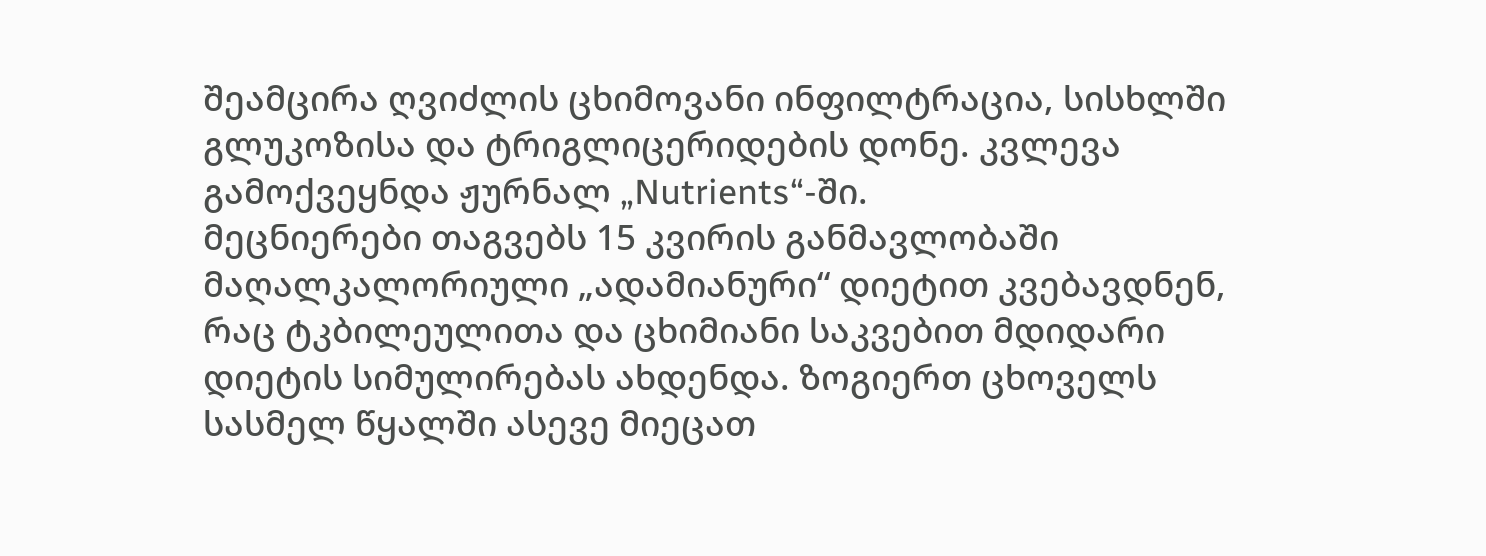შეამცირა ღვიძლის ცხიმოვანი ინფილტრაცია, სისხლში გლუკოზისა და ტრიგლიცერიდების დონე. კვლევა გამოქვეყნდა ჟურნალ „Nutrients“-ში.
მეცნიერები თაგვებს 15 კვირის განმავლობაში მაღალკალორიული „ადამიანური“ დიეტით კვებავდნენ, რაც ტკბილეულითა და ცხიმიანი საკვებით მდიდარი დიეტის სიმულირებას ახდენდა. ზოგიერთ ცხოველს სასმელ წყალში ასევე მიეცათ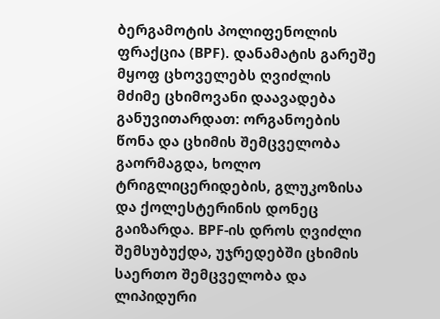ბერგამოტის პოლიფენოლის ფრაქცია (BPF). დანამატის გარეშე მყოფ ცხოველებს ღვიძლის მძიმე ცხიმოვანი დაავადება განუვითარდათ: ორგანოების წონა და ცხიმის შემცველობა გაორმაგდა, ხოლო ტრიგლიცერიდების, გლუკოზისა და ქოლესტერინის დონეც გაიზარდა. BPF-ის დროს ღვიძლი შემსუბუქდა, უჯრედებში ცხიმის საერთო შემცველობა და ლიპიდური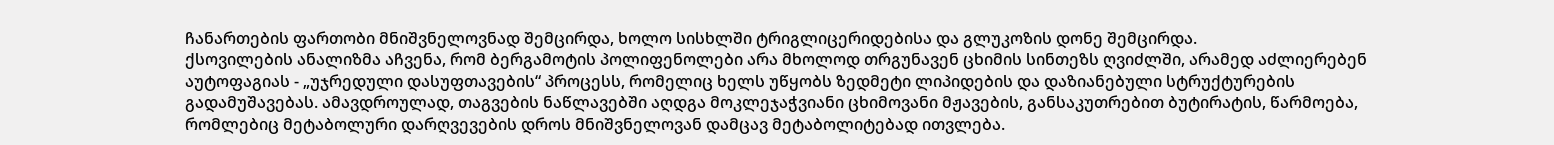ჩანართების ფართობი მნიშვნელოვნად შემცირდა, ხოლო სისხლში ტრიგლიცერიდებისა და გლუკოზის დონე შემცირდა.
ქსოვილების ანალიზმა აჩვენა, რომ ბერგამოტის პოლიფენოლები არა მხოლოდ თრგუნავენ ცხიმის სინთეზს ღვიძლში, არამედ აძლიერებენ აუტოფაგიას - „უჯრედული დასუფთავების“ პროცესს, რომელიც ხელს უწყობს ზედმეტი ლიპიდების და დაზიანებული სტრუქტურების გადამუშავებას. ამავდროულად, თაგვების ნაწლავებში აღდგა მოკლეჯაჭვიანი ცხიმოვანი მჟავების, განსაკუთრებით ბუტირატის, წარმოება, რომლებიც მეტაბოლური დარღვევების დროს მნიშვნელოვან დამცავ მეტაბოლიტებად ითვლება.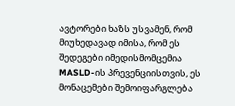ავტორები ხაზს უსვამენ, რომ მიუხედავად იმისა, რომ ეს შედეგები იმედისმომცემია MASLD-ის პრევენციისთვის, ეს მონაცემები შემოიფარგლება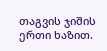თაგვის ჯიშის ერთი ხაზით.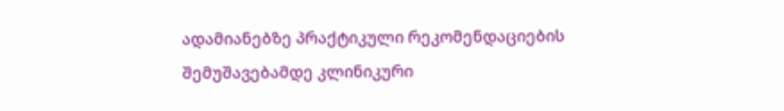ადამიანებზე პრაქტიკული რეკომენდაციების შემუშავებამდე კლინიკური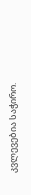კვლევებია საჭირო.